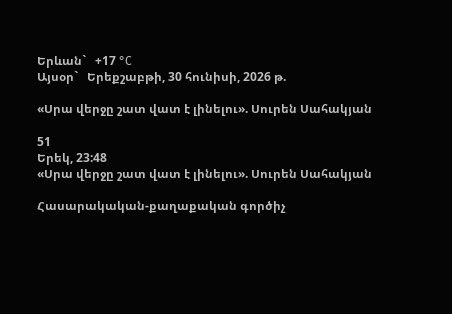Երևան`   +17 °C
Այսօր`   Երեքշաբթի, 30 հունիսի, 2026 թ.

«Սրա վերջը շատ վատ է լինելու». Սուրեն Սահակյան

51
Երեկ, 23:48
«Սրա վերջը շատ վատ է լինելու». Սուրեն Սահակյան

Հասարակական-քաղաքական գործիչ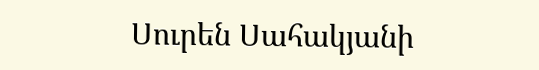Սուրեն Սահակյանի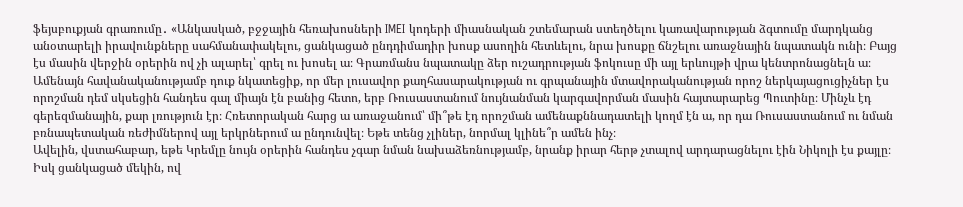ֆեյսբուքյան գրառումը․ «Անկասկած, բջջային հեռախոսների IMEI կոդերի միասնական շտեմարան ստեղծելու կառավարության ձգտումը մարդկանց անօտարելի իրավունքները սահմանափակելու, ցանկացած ընդդիմադիր խոսք ասողին հետևելու, նրա խոսքը ճնշելու առաջնային նպատակն ունի։ Բայց էս մասին վերջին օրերին ով չի ալարել՝ գրել ու խոսել ա։ Գրառմանս նպատակը ձեր ուշադրության ֆոկուսը մի այլ երևույթի վրա կենտրոնացնելն ա։
Ամենայն հավանականությամբ դուք նկատեցիք, որ մեր լուսավոր քաղհասարակության ու գրպանային մտավորականության որոշ ներկայացուցիչներ էս որոշման դեմ սկսեցին հանդես գալ միայն էն բանից հետո, երբ Ռուսաստանում նույնանման կարգավորման մասին հայտարարեց Պուտինը։ Մինչև էդ գերեզմանային, քար լռություն էր։ Հռետորական հարց ա առաջանում՝ մի՞թե էդ որոշման ամենաքննադատելի կողմ էն ա, որ դա Ռուսաստանում ու նման բռնապետական ռեժիմներով այլ երկրներում ա ընդունվել։ Եթե տենց չլիներ, նորմալ կլինե՞ր ամեն ինչ։
Ավելին, վստահաբար, եթե Կրեմլը նույն օրերին հանդես չգար նման նախաձեռնությամբ, նրանք իրար հերթ չտալով արդարացնելու էին Նիկոլի էս քայլը։ Իսկ ցանկացած մեկին, ով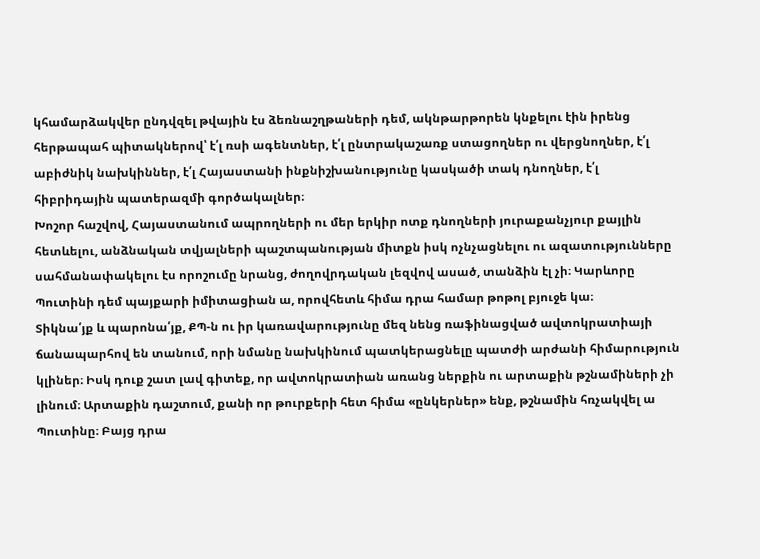կհամարձակվեր ընդվզել թվային էս ձեռնաշղթաների դեմ, ակնթարթորեն կնքելու էին իրենց հերթապահ պիտակներով՝ է՛լ ռսի ագենտներ, է՛լ ընտրակաշառք ստացողներ ու վերցնողներ, է՛լ աբիժնիկ նախկիններ, է՛լ Հայաստանի ինքնիշխանությունը կասկածի տակ դնողներ, է՛լ հիբրիդային պատերազմի գործակալներ։
Խոշոր հաշվով, Հայաստանում ապրողների ու մեր երկիր ոտք դնողների յուրաքանչյուր քայլին հետևելու, անձնական տվյալների պաշտպանության միտքն իսկ ոչնչացնելու ու ազատությունները սահմանափակելու էս որոշումը նրանց, ժողովրդական լեզվով ասած, տանձին էլ չի։ Կարևորը Պուտինի դեմ պայքարի իմիտացիան ա, որովհետև հիմա դրա համար թոթոլ բյուջե կա։
Տիկնա՛յք և պարոնա՛յք, ՔՊ-ն ու իր կառավարությունը մեզ նենց ռաֆինացված ավտոկրատիայի ճանապարհով են տանում, որի նմանը նախկինում պատկերացնելը պատժի արժանի հիմարություն կլիներ։ Իսկ դուք շատ լավ գիտեք, որ ավտոկրատիան առանց ներքին ու արտաքին թշնամիների չի լինում։ Արտաքին դաշտում, քանի որ թուրքերի հետ հիմա «ընկերներ» ենք, թշնամին հռչակվել ա Պուտինը։ Բայց դրա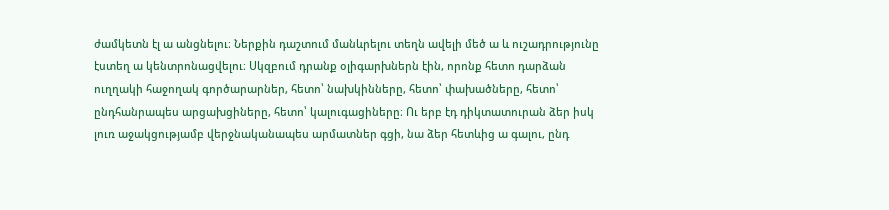ժամկետն էլ ա անցնելու։ Ներքին դաշտում մանևրելու տեղն ավելի մեծ ա և ուշադրությունը էստեղ ա կենտրոնացվելու։ Սկզբում դրանք օլիգարխներն էին, որոնք հետո դարձան ուղղակի հաջողակ գործարարներ, հետո՝ նախկինները, հետո՝ փախածները, հետո՝ ընդհանրապես արցախցիները, հետո՝ կալուգացիները։ Ու երբ էդ դիկտատուրան ձեր իսկ լուռ աջակցությամբ վերջնականապես արմատներ գցի, նա ձեր հետևից ա գալու, ընդ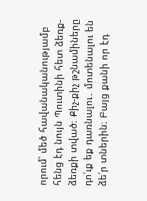որում՝ մեծ հավանականությամբ հենց էդ նույն Պուտինի հետ ձեռք-ձեռքի տված։ Քիչ-քիչ թշնամիները դո՛ւք եք դառնալու․ մոտենալու են ձե՛ր տներին։ Բայց քանի որ էդ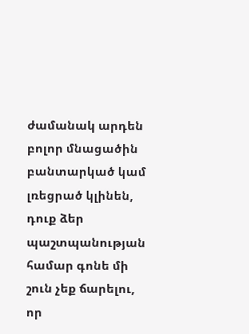ժամանակ արդեն բոլոր մնացածին բանտարկած կամ լռեցրած կլինեն, դուք ձեր պաշտպանության համար գոնե մի շուն չեք ճարելու, որ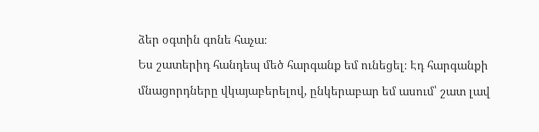ձեր օգտին գոնե հաչա։
Ես շատերիդ հանդեպ մեծ հարգանք եմ ունեցել։ Էդ հարգանքի մնացորդները վկայաբերելով, ընկերաբար եմ ասում՝ շատ լավ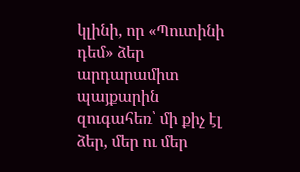կլինի, որ «Պուտինի դեմ» ձեր արդարամիտ պայքարին զուգահեռ՝ մի քիչ էլ ձեր, մեր ու մեր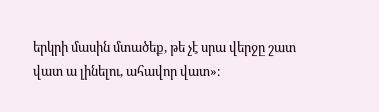երկրի մասին մտածեք, թե չէ սրա վերջը շատ վատ ա լինելու, ահավոր վատ»։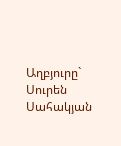Աղբյուրը`   Սուրեն Սահակյան